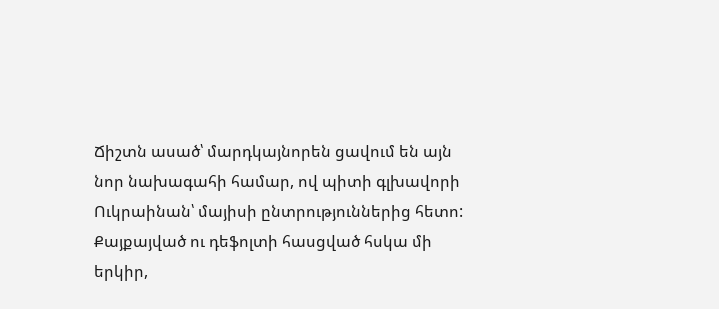Ճիշտն ասած՝ մարդկայնորեն ցավում են այն նոր նախագահի համար, ով պիտի գլխավորի Ուկրաինան՝ մայիսի ընտրություններից հետո: Քայքայված ու դեֆոլտի հասցված հսկա մի երկիր,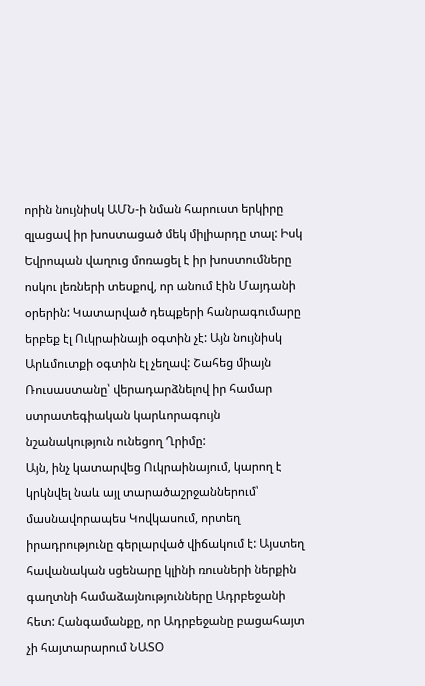որին նույնիսկ ԱՄՆ-ի նման հարուստ երկիրը զլացավ իր խոստացած մեկ միլիարդը տալ: Իսկ Եվրոպան վաղուց մոռացել է իր խոստումները ոսկու լեռների տեսքով, որ անում էին Մայդանի օրերին: Կատարված դեպքերի հանրագումարը երբեք էլ Ուկրաինայի օգտին չէ: Այն նույնիսկ Արևմուտքի օգտին էլ չեղավ: Շահեց միայն Ռուսաստանը՝ վերադարձնելով իր համար ստրատեգիական կարևորագույն նշանակություն ունեցող Ղրիմը:
Այն, ինչ կատարվեց Ուկրաինայում, կարող է կրկնվել նաև այլ տարածաշրջաններում՝ մասնավորապես Կովկասում, որտեղ իրադրությունը գերլարված վիճակում է: Այստեղ հավանական սցենարը կլինի ռուսների ներքին գաղտնի համաձայնությունները Ադրբեջանի հետ: Հանգամանքը, որ Ադրբեջանը բացահայտ չի հայտարարում ՆԱՏՕ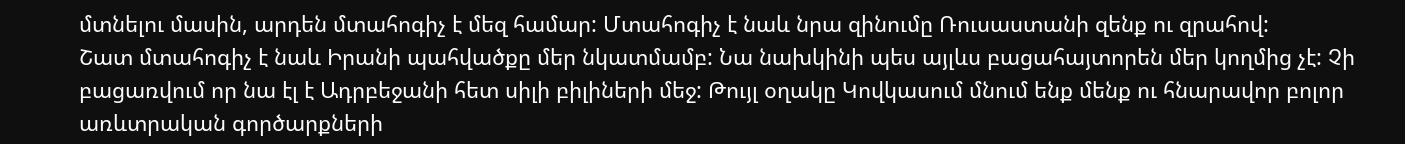մտնելու մասին, արդեն մտահոգիչ է մեզ համար: Մտահոգիչ է նաև նրա զինումը Ռուսաստանի զենք ու զրահով:
Շատ մտահոգիչ է նաև Իրանի պահվածքը մեր նկատմամբ: Նա նախկինի պես այլևս բացահայտորեն մեր կողմից չէ: Չի բացառվում որ նա էլ է Ադրբեջանի հետ սիլի բիլիների մեջ: Թույլ օղակը Կովկասում մնում ենք մենք ու հնարավոր բոլոր առևտրական գործարքների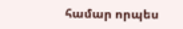համար որպես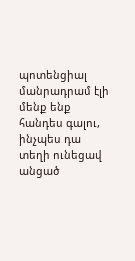պոտենցիալ մանրադրամ էլի մենք ենք հանդես գալու, ինչպես դա տեղի ունեցավ անցած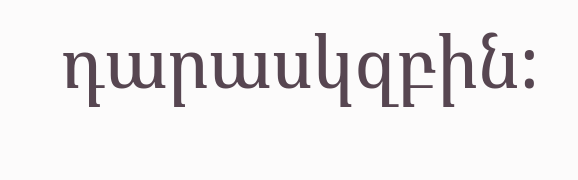դարասկզբին: